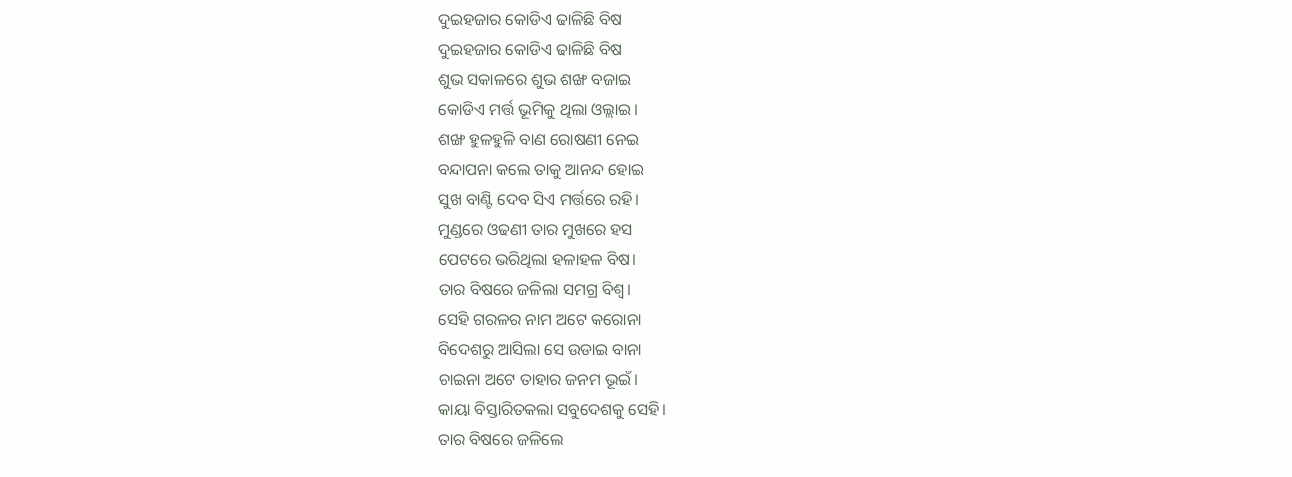ଦୁଇହଜାର କୋଡିଏ ଢାଳିଛି ବିଷ
ଦୁଇହଜାର କୋଡିଏ ଢାଳିଛି ବିଷ
ଶୁଭ ସକାଳରେ ଶୁଭ ଶଙ୍ଖ ବଜାଇ
କୋଡିଏ ମର୍ତ୍ତ ଭୂମିକୁ ଥିଲା ଓଲ୍ଲାଇ।
ଶଙ୍ଖ ହୁଳହୁଳି ବାଣ ରୋଷଣୀ ନେଇ
ବନ୍ଦାପନା କଲେ ତାକୁ ଆନନ୍ଦ ହୋଇ
ସୁଖ ବାଣ୍ଟି ଦେବ ସିଏ ମର୍ତ୍ତରେ ରହି।
ମୁଣ୍ଡରେ ଓଢଣୀ ତାର ମୁଖରେ ହସ
ପେଟରେ ଭରିଥିଲା ହଳାହଳ ବିଷ।
ତାର ବିଷରେ ଜଳିଲା ସମଗ୍ର ବିଶ୍ୱ।
ସେହି ଗରଳର ନାମ ଅଟେ କରୋନା
ବିଦେଶରୁ ଆସିଲା ସେ ଉଡାଇ ବାନା
ଚାଇନା ଅଟେ ତାହାର ଜନମ ଭୂଇଁ।
କାୟା ବିସ୍ତାରିତକଲା ସବୁଦେଶକୁ ସେହି।
ତାର ବିଷରେ ଜଳିଲେ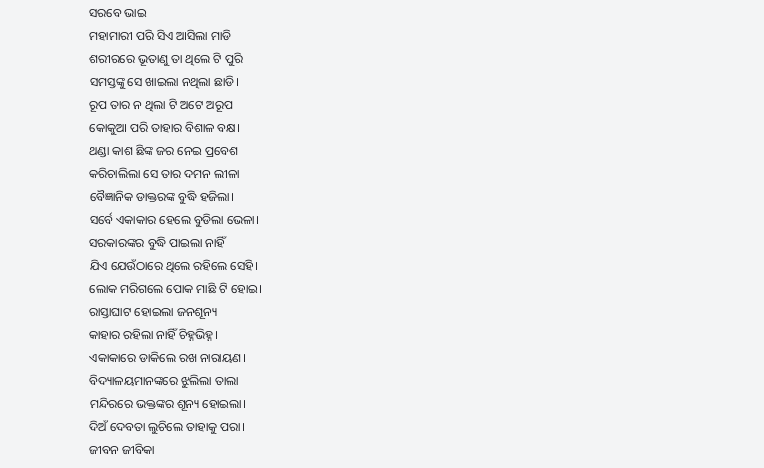ସରବେ ଭାଇ
ମହାମାରୀ ପରି ସିଏ ଆସିଲା ମାଡି
ଶରୀରରେ ଭୂତାଣୁ ତା ଥିଲେ ଟି ପୁରି
ସମସ୍ତଙ୍କୁ ସେ ଖାଇଲା ନଥିଲା ଛାଡି।
ରୂପ ତାର ନ ଥିଲା ଟି ଅଟେ ଅରୂପ
କୋକୁଆ ପରି ତାହାର ବିଶାଳ ବକ୍ଷ।
ଥଣ୍ଡା କାଶ ଛିଙ୍କ ଜର ନେଇ ପ୍ରବେଶ
କରିଚାଲିଲା ସେ ତାର ଦମନ ଲୀଳା
ବୈଜ୍ଞାନିକ ଡାକ୍ତରଙ୍କ ବୁଦ୍ଧି ହଜିଲା।
ସର୍ବେ ଏକାକାର ହେଲେ ବୁଡିଲା ଭେଳା।
ସରକାରଙ୍କର ବୁଦ୍ଧି ପାଇଲା ନାହିଁ
ଯିଏ ଯେଉଁଠାରେ ଥିଲେ ରହିଲେ ସେହି।
ଲୋକ ମରିଗଲେ ପୋକ ମାଛି ଟି ହୋଇ।
ରାସ୍ତାଘାଟ ହୋଇଲା ଜନଶୂନ୍ୟ
କାହାର ରହିଲା ନାହିଁ ଚିହ୍ନଭିହ୍ନ।
ଏକାକାରେ ଡାକିଲେ ରଖ ନାରାୟଣ।
ବିଦ୍ୟାଳୟମାନଙ୍କରେ ଝୁଲିଲା ତାଲା
ମନ୍ଦିରରେ ଭକ୍ତଙ୍କର ଶୂନ୍ୟ ହୋଇଲା।
ଦିଅଁ ଦେବତା ଲୁଚିଲେ ତାହାକୁ ପରା।
ଜୀବନ ଜୀବିକା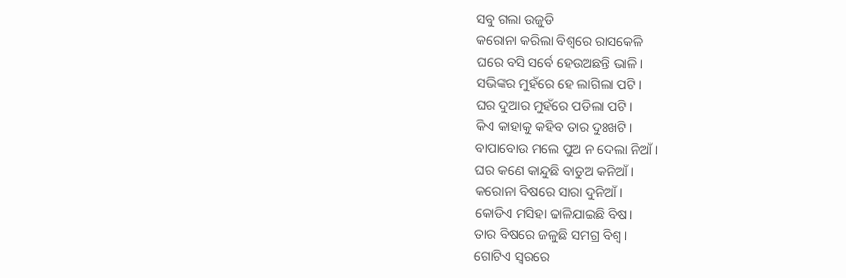ସବୁ ଗଲା ଉଜୁଡି
କରୋନା କରିଲା ବିଶ୍ୱରେ ରାସକେଳି
ଘରେ ବସି ସର୍ବେ ହେଉଅଛନ୍ତି ଭାଳି।
ସଭିଙ୍କର ମୁହଁରେ ହେ ଲାଗିଲା ପଟି।
ଘର ଦୁଆର ମୁହଁରେ ପଡିଲା ପଟି।
କିଏ କାହାକୁ କହିବ ତାର ଦୁଃଖଟି।
ବାପାବୋଉ ମଲେ ପୁଅ ନ ଦେଲା ନିଆଁ।
ଘର କଣେ କାନ୍ଦୁଛି ବାଡୁଅ କନିଆଁ।
କରୋନା ବିଷରେ ସାରା ଦୁନିଆଁ।
କୋଡିଏ ମସିହା ଢାଳିଯାଇଛି ବିଷ।
ତାର ବିଷରେ ଜଳୁଛି ସମଗ୍ର ବିଶ୍ୱ।
ଗୋଟିଏ ସ୍ବରରେ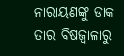ନାରାୟଣଙ୍କୁ ଡାକ
ତାର ବିଷଜ୍ୱାଳାରୁ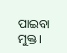ପାଇବା ମୁକ୍ତ।